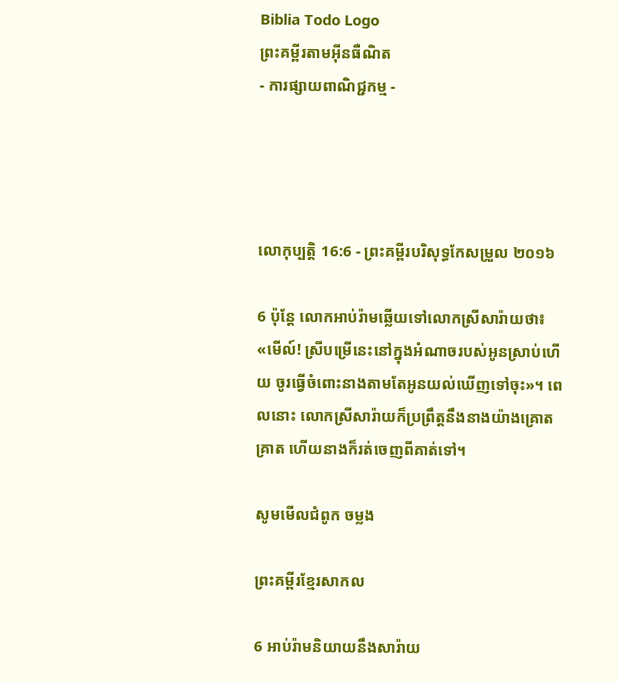Biblia Todo Logo
ព្រះគម្ពីរតាមអ៊ីនធឺណិត
- ការផ្សាយពាណិជ្ជកម្ម -




លោកុ‌ប្បត្តិ 16:6 - ព្រះគម្ពីរបរិសុទ្ធកែសម្រួល ២០១៦

6 ប៉ុន្ដែ លោកអាប់‌រ៉ាមឆ្លើយទៅលោកស្រីសារ៉ាយថា៖ «មើល៍! ស្រីបម្រើនេះនៅក្នុងអំណាចរបស់អូនស្រាប់ហើយ ចូរធ្វើចំពោះនាងតាមតែអូនយល់ឃើញទៅចុះ»។ ពេលនោះ លោកស្រីសារ៉ាយក៏ប្រព្រឹត្តនឹងនាងយ៉ាងគ្រោតគ្រាត ហើយនាងក៏រត់ចេញពីគាត់ទៅ។

សូមមើលជំពូក ចម្លង

ព្រះគម្ពីរខ្មែរសាកល

6 អាប់រ៉ាមនិយាយនឹងសារ៉ាយ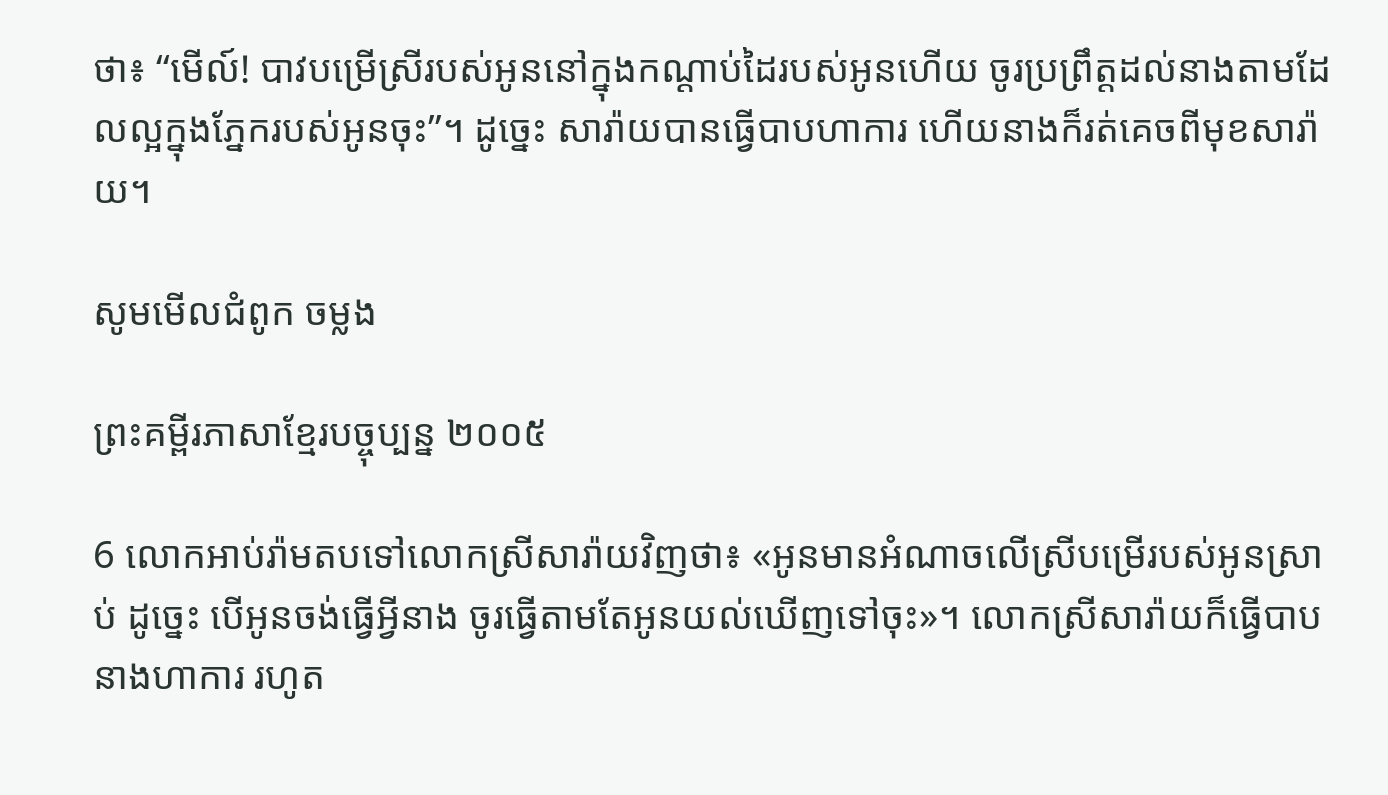ថា៖ “មើល៍! បាវបម្រើស្រីរបស់អូននៅក្នុងកណ្ដាប់ដៃរបស់អូនហើយ ចូរប្រព្រឹត្តដល់នាងតាមដែលល្អក្នុងភ្នែករបស់អូនចុះ”។ ដូច្នេះ សារ៉ាយបានធ្វើបាបហាការ ហើយនាងក៏រត់គេចពីមុខសារ៉ាយ។

សូមមើលជំពូក ចម្លង

ព្រះគម្ពីរភាសាខ្មែរបច្ចុប្បន្ន ២០០៥

6 លោកអាប់រ៉ាមតបទៅលោកស្រីសារ៉ាយវិញថា៖ «អូនមានអំណាចលើស្រីបម្រើរបស់អូនស្រាប់ ដូច្នេះ បើអូនចង់ធ្វើអ្វីនាង ចូរធ្វើតាមតែអូនយល់ឃើញទៅចុះ»។ លោកស្រីសារ៉ាយក៏ធ្វើបាបនាងហាការ រហូត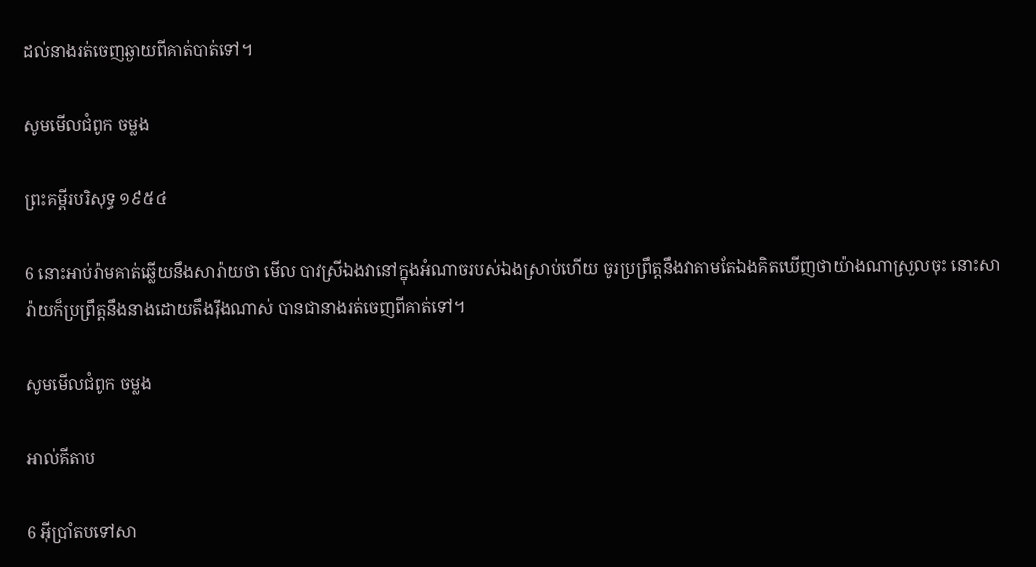ដល់នាងរត់ចេញឆ្ងាយពីគាត់បាត់ទៅ។

សូមមើលជំពូក ចម្លង

ព្រះគម្ពីរបរិសុទ្ធ ១៩៥៤

6 នោះអាប់រ៉ាមគាត់ឆ្លើយនឹងសារ៉ាយថា មើល បាវស្រីឯងវានៅក្នុងអំណាចរបស់ឯងស្រាប់ហើយ ចូរប្រព្រឹត្តនឹងវាតាមតែឯងគិតឃើញថាយ៉ាងណាស្រួលចុះ នោះសារ៉ាយក៏ប្រព្រឹត្តនឹងនាងដោយតឹង‌រ៉ឹងណាស់ បានជានាងរត់ចេញពីគាត់ទៅ។

សូមមើលជំពូក ចម្លង

អាល់គីតាប

6 អ៊ីប្រាំតបទៅសា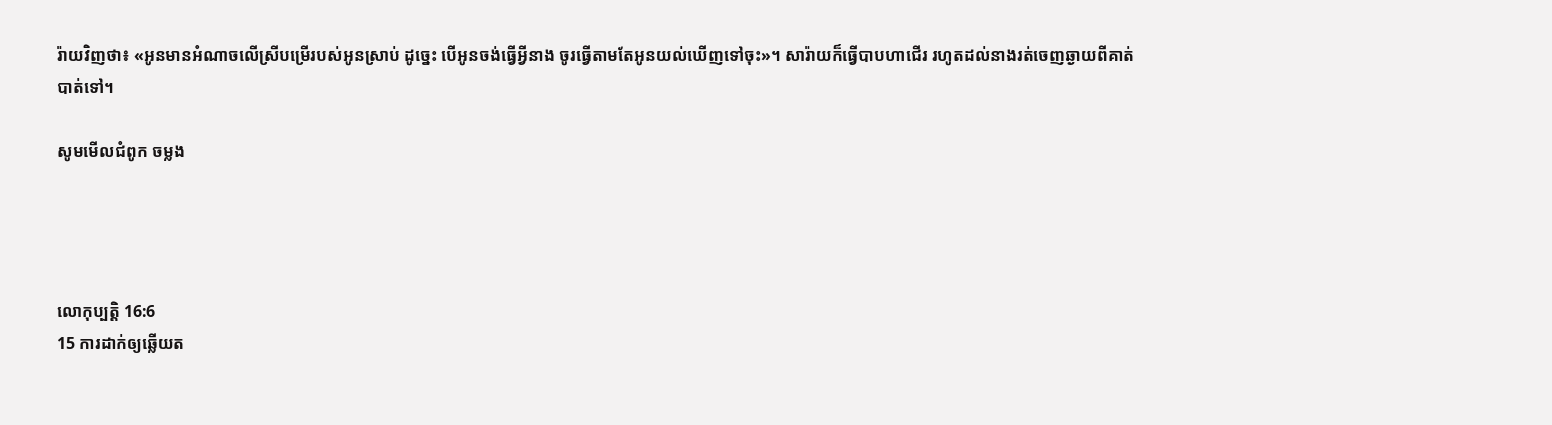រ៉ាយវិញថា៖ «អូនមានអំណាចលើស្រីបម្រើរបស់អូនស្រាប់ ដូច្នេះ បើអូនចង់ធ្វើអ្វីនាង ចូរធ្វើតាមតែអូនយល់ឃើញទៅចុះ»។ សារ៉ាយក៏ធ្វើបាបហាជើរ រហូតដល់នាងរត់ចេញឆ្ងាយពីគាត់បាត់ទៅ។

សូមមើលជំពូក ចម្លង




លោកុ‌ប្បត្តិ 16:6
15 ការដាក់ឲ្យឆ្លើយត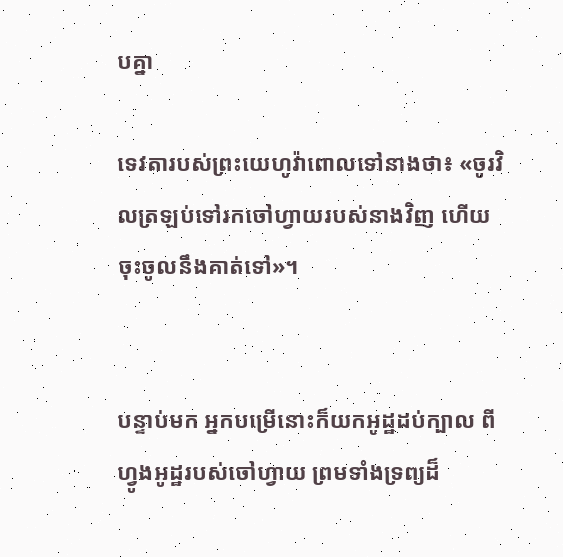បគ្នា

ទេវតារបស់ព្រះ‌យេហូវ៉ាពោលទៅនាងថា៖ «ចូរវិលត្រឡប់ទៅរកចៅ‌ហ្វាយរបស់នាងវិញ ហើយចុះចូលនឹងគាត់ទៅ»។


បន្ទាប់មក អ្នកបម្រើនោះក៏យកអូដ្ឋដប់ក្បាល ពីហ្វូងអូដ្ឋរបស់ចៅ‌ហ្វាយ ព្រមទាំងទ្រព្យដ៏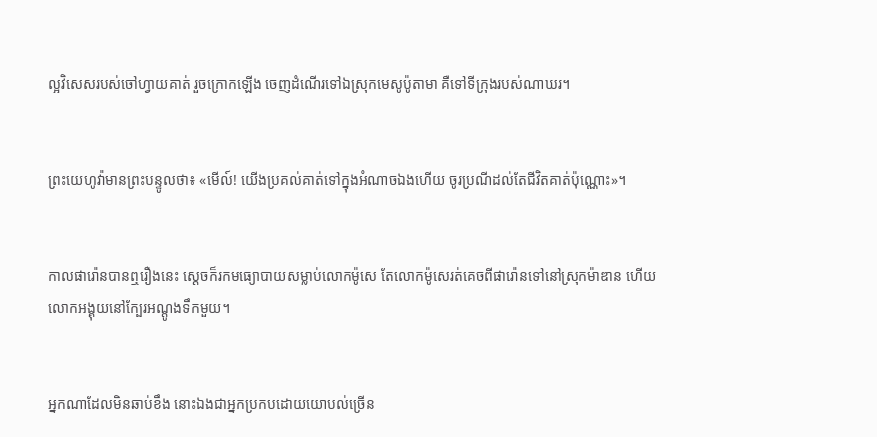ល្អវិសេសរបស់ចៅ‌ហ្វាយគាត់ រួចក្រោកឡើង ចេញដំណើរទៅឯស្រុកមេសូ‌ប៉ូតាមា គឺទៅទីក្រុងរបស់ណាឃរ។


ព្រះ‌យេហូវ៉ាមានព្រះ‌បន្ទូលថា៖ «មើល៍! យើងប្រគល់គាត់ទៅក្នុងអំណាចឯងហើយ ចូរប្រណីដល់តែជីវិតគាត់ប៉ុណ្ណោះ»។


កាលផារ៉ោនបានឮរឿងនេះ ស្ដេចក៏រកមធ្យោ‌បាយសម្លាប់លោកម៉ូសេ តែលោកម៉ូសេរត់គេចពីផារ៉ោនទៅនៅស្រុកម៉ាឌាន ហើយលោកអង្គុយនៅក្បែរអណ្តូងទឹកមួយ។


អ្នកណាដែលមិនឆាប់ខឹង នោះឯងជាអ្នកប្រកបដោយយោបល់ច្រើន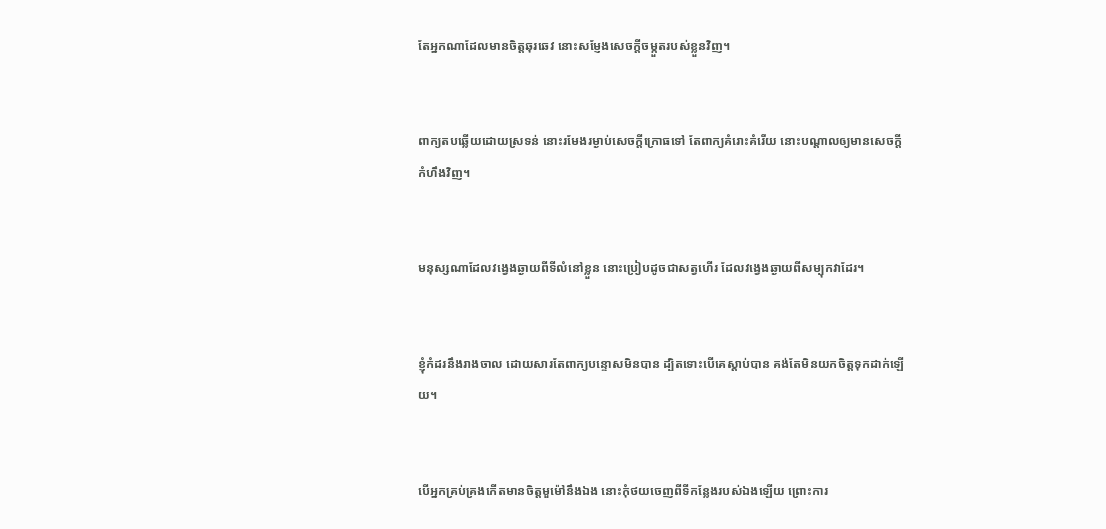តែអ្នកណាដែលមានចិត្តឆុរ‌ឆេវ នោះសម្ញែងសេចក្ដីចម្កួតរបស់ខ្លួនវិញ។


ពាក្យតបឆ្លើយដោយស្រទន់ នោះរមែងរម្ងាប់សេចក្ដីក្រោធទៅ តែពាក្យគំរោះ‌គំរើយ នោះបណ្ដាលឲ្យមានសេចក្ដីកំហឹងវិញ។


មនុស្សណាដែលវង្វេងឆ្ងាយពីទីលំ‌នៅខ្លួន នោះប្រៀបដូចជាសត្វហើរ ដែលវង្វេងឆ្ងាយពីសម្បុកវាដែរ។


ខ្ញុំកំដរនឹងរាង‌ចាល ដោយ‌សារតែពាក្យបន្ទោសមិនបាន ដ្បិតទោះបើគេស្តាប់បាន គង់តែមិនយកចិត្តទុកដាក់ឡើយ។


បើអ្នកគ្រប់‌គ្រងកើតមានចិត្តមួម៉ៅនឹងឯង នោះកុំថយចេញពីទីកន្លែងរបស់ឯងឡើយ ព្រោះការ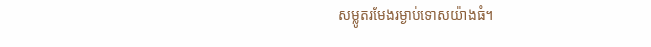សម្លូតរមែងរម្ងាប់ទោសយ៉ាងធំ។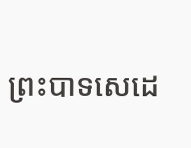ព្រះបាទសេដេ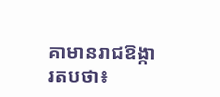គាមានរាជ‌ឱង្ការតបថា៖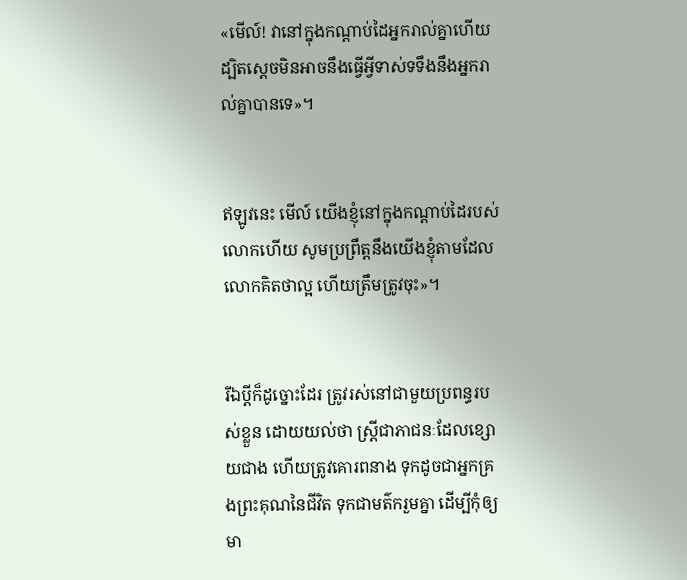«មើល៍! វានៅក្នុងកណ្ដាប់ដៃអ្នករាល់គ្នាហើយ ដ្បិតស្តេចមិនអាចនឹងធ្វើអ្វីទាស់ទទឹងនឹងអ្នករាល់គ្នាបានទេ»។


ឥឡូវនេះ មើល៍ យើងខ្ញុំនៅក្នុងកណ្ដាប់ដៃរបស់លោកហើយ សូមប្រព្រឹត្តនឹងយើងខ្ញុំតាមដែលលោកគិតថាល្អ ហើយត្រឹម‌ត្រូវចុះ»។


រីឯប្ដីក៏ដូច្នោះដែរ ត្រូវរស់នៅជាមួយប្រពន្ធរបស់ខ្លួន ដោយយល់ថា ស្ត្រីជាភាជនៈដែលខ្សោយជាង ហើយត្រូវគោរពនាង ទុកដូចជាអ្នកគ្រងព្រះ‌គុណនៃជីវិត ទុកជាមត៌ករួមគ្នា ដើម្បីកុំឲ្យមា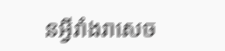នអ្វីរាំងរាសេច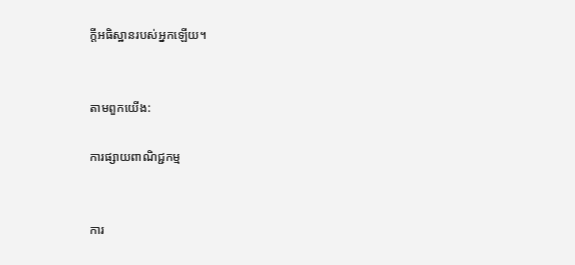ក្តីអធិស្ឋានរបស់អ្នកឡើយ។


តាមពួកយើង:

ការផ្សាយពាណិជ្ជកម្ម


ការ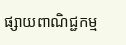ផ្សាយពាណិជ្ជកម្ម